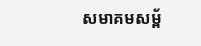សមាគមសម្ព័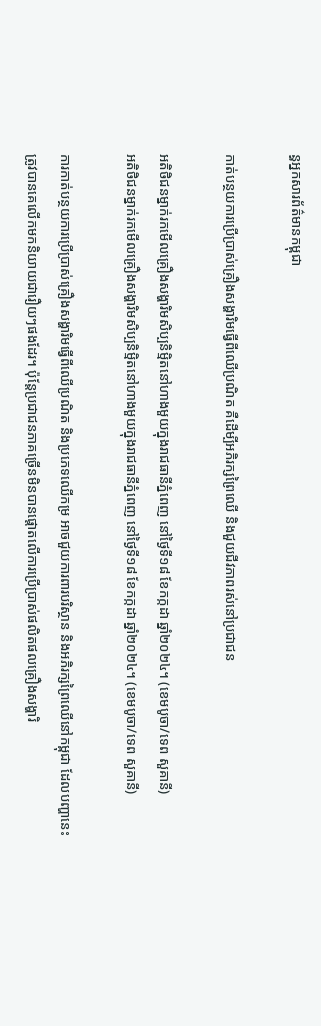ន្ធអ្នកសារព័ត៌មានកម្ពុជា

កាត់បន្ថយការប្រើប្រាស់គ្រឿងសង្ហារិមធ្វើពីឈើប្រណិត គឺដើម្បីអភិរក្សព្រៃឈើ និងជួយជីវភាពរស់នៅប្រជាជន

អតិថិជនម្នាក់រកមើលគ្រឿងសង្ហារិមសិប្បនិមិ្មតនៅហាងមួយក្នុងរាជធានីភ្នំពេញ នៅថ្ងៃទី១៨ ខែកក្កដា ឆ្នាំ២០២៤។ (ខេមបូចា/ទេព សួគានី)
អតិថិជនម្នាក់រកមើលគ្រឿងសង្ហារិមសិប្បនិមិ្មតនៅហាងមួយក្នុងរាជធានីភ្នំពេញ នៅថ្ងៃទី១៨ ខែកក្កដា ឆ្នាំ២០២៤។ (ខេមបូចា/ទេព សួគានី)

ការកាត់បន្ថយការប្រើប្រាស់គ្រឿងសង្ហារិមធ្វើពីឈើប្រណិត និងប្រភេទឈើកម្រ អាចជួយការពារបរិស្ថាន និងអភិរក្សព្រៃឈើនៅកម្ពុជា ដែលបញ្ហានេះត្រូវបានគេលើកមកនិយាយជារឿយៗផងដែរ។ ប៉ុន្តែប្រជាជនភាគច្រើនមិនបានផ្តោតលើការប្រើប្រាស់ផលិតផលគ្រឿងសង្ហារិ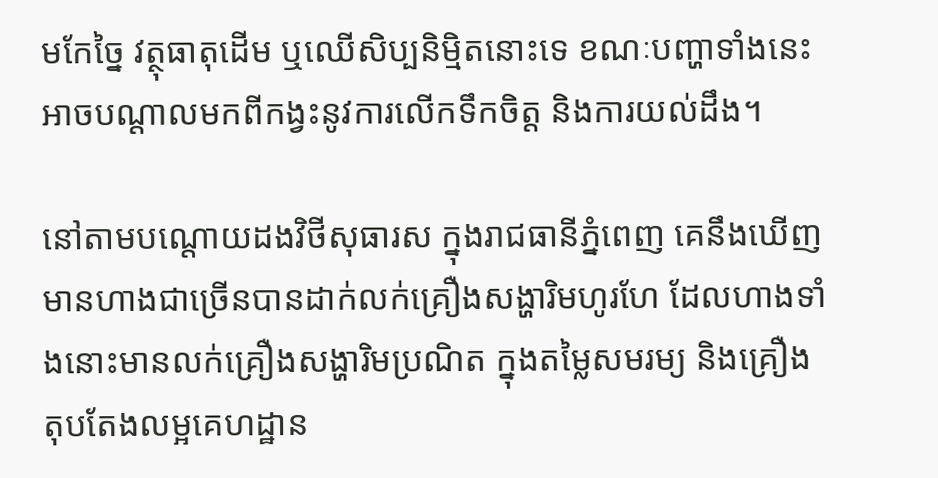មកែច្នៃ វត្ថុធាតុដើម ឬឈើសិប្បនិម្មិតនោះទេ ខណៈបញ្ហាទាំងនេះអាចបណ្តាលមកពីកង្វះនូវការលើកទឹកចិត្ត និងការយល់ដឹង។

នៅតាមបណ្តោយដងវិថីសុធារស ក្នុងរាជធានីភ្នំពេញ គេនឹងឃើញមានហាងជាច្រើនបានដាក់លក់គ្រឿងសង្ហារិមហូរហែ ដែលហាងទាំងនោះមានលក់គ្រឿងសង្ហារិមប្រណិត ក្នុងតម្លៃសមរម្យ និងគ្រឿងតុបតែងលម្អគេហដ្ឋាន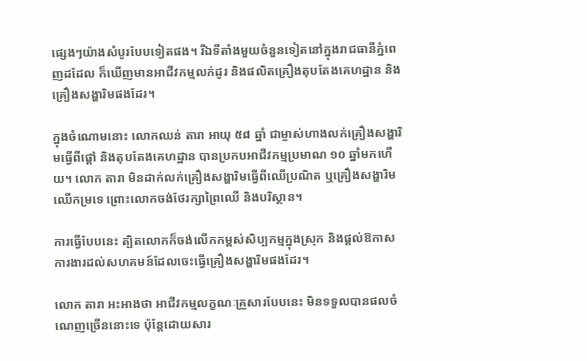ផ្សេងៗយ៉ាងសំបូរបែបទៀតផង។ រីឯទីតាំងមួយចំនួនទៀតនៅក្នុងរាជធានីភ្នំពេញដដែល ក៏ឃើញមានអាជីវកម្មលក់ដូរ និងផលិតគ្រឿងតុបតែងគេហដ្ឋាន និងគ្រឿងសង្ហារិមផងដែរ។

ក្នុងចំណោមនោះ លោកឈន់ តារា អាយុ ៥៨ ឆ្នាំ ជាម្ចាស់ហាងលក់គ្រឿងសង្ហារិមធ្វើពីផ្តៅ និងតុបតែងគេហដ្ឋាន បានប្រកបអាជីវកម្មប្រមាណ ១០ ឆ្នាំមកហើយ។ លោក តារា មិនដាក់លក់គ្រឿងសង្ហារិមធ្វើពីឈើប្រណិត ឬគ្រឿងសង្ហារិមឈើកម្រទេ ព្រោះលោកចង់ថែរក្សាព្រៃឈើ និងបរិស្ថាន។

ការធ្វើបែបនេះ ត្បិតលោកក៏ចង់លើកកម្ពស់សិប្បកម្មក្នុងស្រុក និងផ្តល់ឱកាសការងារដល់សហគមន៍ដែលចេះធ្វើគ្រឿងសង្ហារិមផងដែរ។

លោក តារា អះអាងថា អាជីវកម្មលក្ខណៈគ្រួសារបែបនេះ មិនទទួលបានផលចំណេញច្រើននោះទេ ប៉ុន្តែដោយសារ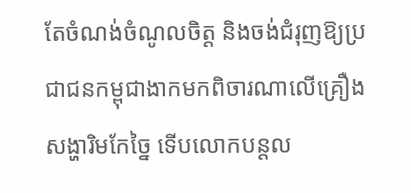តែចំណង់ចំណូលចិត្ត និងចង់ជំរុញឱ្យប្រជាជនកម្ពុជាងាកមកពិចារណាលើគ្រឿងសង្ហារិមកែច្នៃ ទើបលោកបន្តល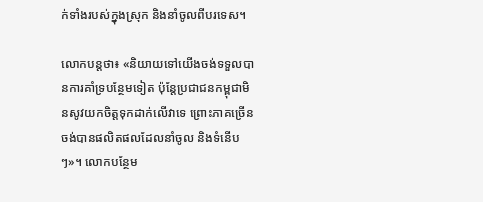ក់ទាំងរបស់ក្នុងស្រុក និងនាំចូលពីបរទេស។

លោកបន្តថា៖ «និយាយទៅយើងចង់ទទួលបានការគាំទ្របន្ថែមទៀត ប៉ុន្តែប្រជាជនកម្ពុជាមិនសូវយកចិត្តទុកដាក់លើវាទេ ព្រោះភាគច្រើនចង់បានផលិតផលដែលនាំចូល និងទំនើបៗ»។ លោកបន្ថែម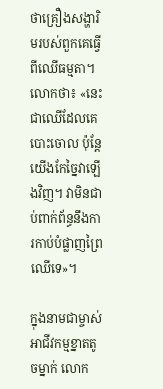ថាគ្រឿងសង្ហារិមរបស់ពួកគេធ្វើពីឈើធម្មតា។ លោកថា៖ «នេះជាឈើដែលគេបោះចោល ប៉ុន្តែយើងកែច្នៃវាឡើងវិញ។ វាមិនជាប់ពាក់ព័ន្ធនឹងការកាប់បំផ្លាញព្រៃឈើទេ»។

ក្នុងនាមជាម្ចាស់អាជីវកម្មខ្នាតតូចម្នាក់ លោក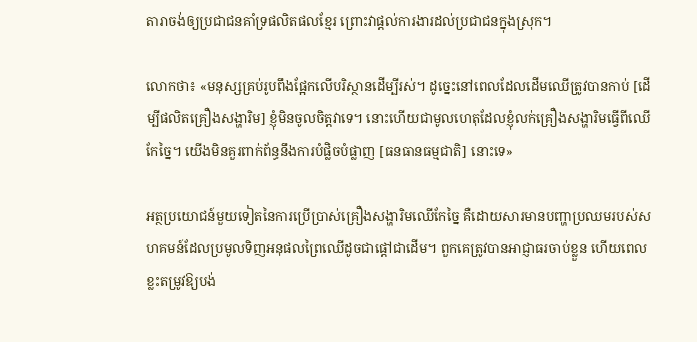តារាចង់ឲ្យប្រជាជនគាំទ្រផលិតផលខ្មែរ ព្រោះវាផ្តល់ការងារដល់ប្រជាជនក្នុងស្រុក។

លោកថា៖ «មនុស្សគ្រប់រូបពឹងផ្អែកលើបរិស្ថានដើម្បីរស់។ ដូច្នេះនៅពេលដែលដើមឈើត្រូវបានកាប់ [ដើម្បីផលិតគ្រឿងសង្ហារិម] ខ្ញុំមិនចូលចិត្តវាទេ។ នោះហើយជាមូលហេតុដែលខ្ញុំលក់គ្រឿងសង្ហារិមធ្វើពីឈើកែច្នៃ។ យើងមិនគួរពាក់ព័ន្ធនឹងការបំផ្លិចបំផ្លាញ [ធនធានធម្មជាតិ] នោះទេ»

អត្ថប្រយោជន៍មួយទៀតនៃការប្រើប្រាស់គ្រឿងសង្ហារិមឈើកែច្នៃ គឺដោយសារមានបញ្ហាប្រឈមរបស់សហគមន៍ដែលប្រមូលទិញអនុផលព្រៃឈើដូចជាផ្តៅជាដើម។ ពួកគេត្រូវបានអាជ្ញាធរចាប់ខ្លួន ហើយពេលខ្លះតម្រូវឱ្យបង់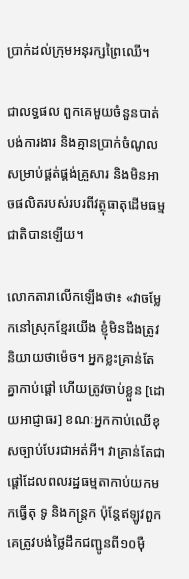ប្រាក់ដល់ក្រុមអនុរក្សព្រៃឈើ។

ជាលទ្ធផល ពួកគេមួយចំនួនបាត់បង់ការងារ និងគ្មានប្រាក់ចំណូលសម្រាប់ផ្គត់ផ្គង់គ្រួសារ និងមិនអាចផលិតរបស់របរពីវត្ថុធាតុដើមធម្មជាតិបានឡើយ។

លោកតារាលើកឡើងថា៖ «វាចម្លែកនៅស្រុកខ្មែរយើង ខ្ញុំមិនដឹងត្រូវនិយាយថាម៉េច។ អ្នកខ្លះគ្រាន់តែគ្នាកាប់ផ្តៅ ហើយត្រូវចាប់ខ្លួន [ដោយអាជ្ញាធរ] ខណៈអ្នកកាប់ឈើខុសច្បាប់បែរជាអត់អី។ វាគ្រាន់តែជាផ្តៅដែលពលរដ្ឋធម្មតាកាប់យកមកធ្វើតុ ទូ និងកន្ត្រក ប៉ុន្តែឥឡូវពួកគេត្រូវបង់ថ្លៃដឹកជញ្ជូនពី១០ម៉ឺ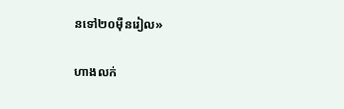នទៅ២០ម៉ឺនរៀល»

ហាងលក់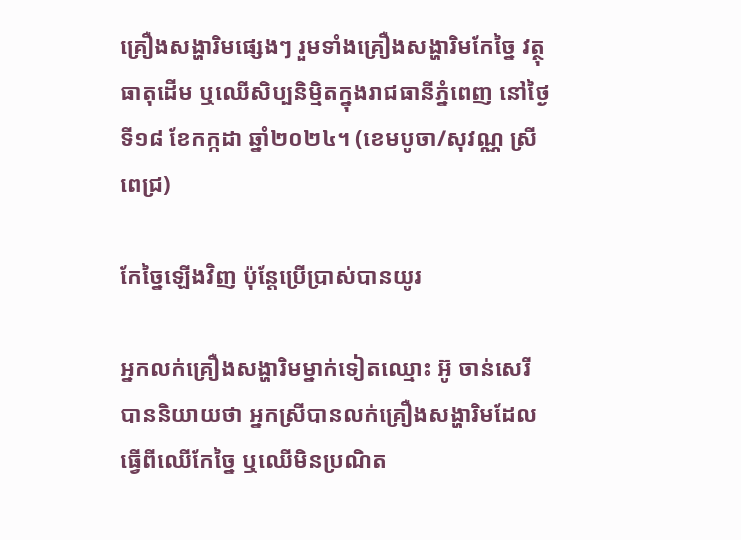គ្រឿងសង្ហារិមផ្សេងៗ រួមទាំងគ្រឿងសង្ហារិមកែច្នៃ វត្ថុធាតុដើម ឬឈើសិប្បនិម្មិតក្នុងរាជធានីភ្នំពេញ នៅថ្ងៃទី១៨ ខែកក្កដា ឆ្នាំ២០២៤។ (ខេមបូចា/សុវណ្ណ ស្រីពេជ្រ)

កែច្នៃឡើងវិញ ប៉ុន្តែប្រើប្រាស់បានយូរ

អ្នកលក់គ្រឿងសង្ហារិមម្នាក់ទៀតឈ្មោះ អ៊ូ ចាន់សេរី បាននិយាយថា អ្នកស្រីបានលក់គ្រឿងសង្ហារិមដែលធ្វើពីឈើកែច្នៃ ឬឈើមិនប្រណិត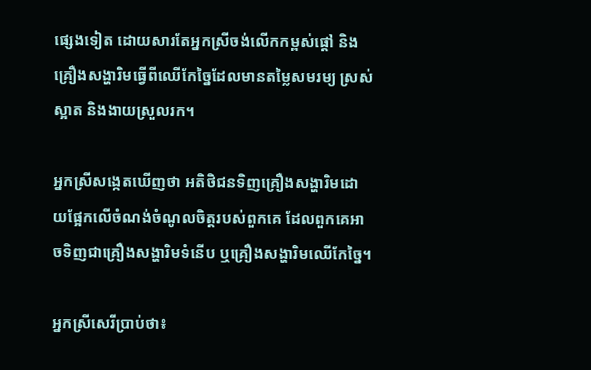ផ្សេងទៀត ដោយសារតែអ្នកស្រីចង់លើកកម្ពស់ផ្តៅ និងគ្រឿងសង្ហារិមធ្វើពីឈើកែច្នៃដែលមានតម្លៃសមរម្យ ស្រស់ស្អាត និងងាយស្រួលរក។

អ្នកស្រីសង្កេតឃើញថា អតិថិជនទិញគ្រឿងសង្ហារិមដោយផ្អែកលើចំណង់ចំណូលចិត្តរបស់ពួកគេ ដែលពួកគេអាចទិញជាគ្រឿងសង្ហារិមទំនើប ឬគ្រឿងសង្ហារិមឈើកែច្នៃ។

អ្នកស្រីសេរីប្រាប់ថា៖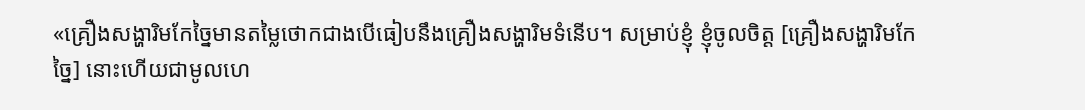«គ្រឿងសង្ហារិមកែច្នៃមានតម្លៃថោកជាងបើធៀបនឹងគ្រឿងសង្ហារិមទំនើប។ សម្រាប់ខ្ញុំ ខ្ញុំចូលចិត្ត [គ្រឿងសង្ហារិមកែច្នៃ] នោះហើយជាមូលហេ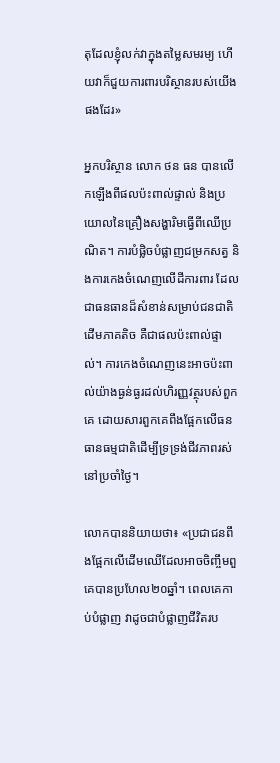តុដែលខ្ញុំលក់វាក្នុងតម្លៃសមរម្យ ហើយវាក៏ជួយការពារបរិស្ថានរបស់យើងផងដែរ»

អ្នកបរិស្ថាន លោក ថន ធន បានលើកឡើងពីផលប៉ះពាល់ផ្ទាល់ និងប្រយោលនៃគ្រឿងសង្ហារិមធ្វើពីឈើប្រណិត។ ការបំផ្លិចបំផ្លាញជម្រកសត្វ និងការកេងចំណេញលើដីការពារ ដែលជាធនធានដ៏សំខាន់សម្រាប់ជនជាតិដើមភាគតិច គឺជាផលប៉ះពាល់ផ្ទាល់។ ការកេងចំណេញនេះអាចប៉ះពាល់យ៉ាងធ្ងន់ធ្ងរដល់ហិរញ្ញវត្ថុរបស់ពួកគេ ដោយសារពួកគេពឹងផ្អែកលើធនធានធម្មជាតិដើម្បីទ្រទ្រង់ជីវភាពរស់នៅប្រចាំថ្ងៃ។

លោកបាននិយាយថា៖ «ប្រជាជនពឹងផ្អែកលើដើមឈើដែលអាចចិញ្ចឹមពួគេបានប្រហែល២០ឆ្នាំ។ ពេលគេកាប់បំផ្លាញ វាដូចជាបំផ្លាញជីវិតរប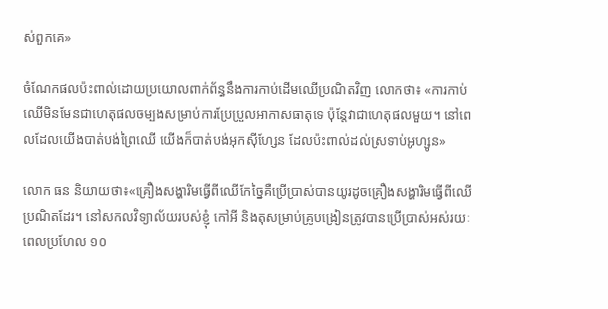ស់ពួកគេ»

ចំណែកផលប៉ះពាល់ដោយប្រយោលពាក់ព័ន្ធនឹងការកាប់ដើមឈើប្រណិតវិញ លោកថា៖ «ការកាប់ឈើមិនមែនជាហេតុផលចម្បងសម្រាប់ការប្រែប្រួលអាកាសធាតុទេ ប៉ុន្តែវាជាហេតុផលមួយ។ នៅពេលដែលយើងបាត់បង់ព្រៃឈើ យើងក៏បាត់បង់អុកស៊ីហ្សែន ដែលប៉ះពាល់ដល់ស្រទាប់អូហ្សូន»

លោក ធន និយាយថា៖«គ្រឿងសង្ហារិមធ្វើពីឈើកែច្នៃគឺប្រើប្រាស់បានយូរដូចគ្រឿងសង្ហារិមធ្វើពីឈើប្រណិតដែរ។ នៅសកលវិទ្យាល័យរបស់ខ្ញុំ កៅអី និងតុសម្រាប់គ្រូបង្រៀនត្រូវបានប្រើប្រាស់អស់រយៈពេលប្រហែល ១០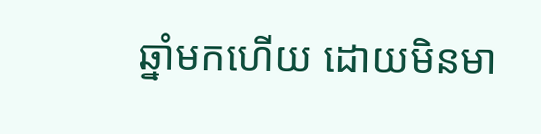ឆ្នាំមកហើយ ដោយមិនមា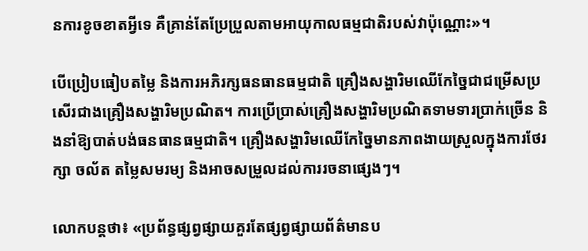នការខូចខាតអ្វីទេ គឺគ្រាន់តែប្រែប្រួលតាមអាយុកាលធម្មជាតិរបស់វាប៉ុណ្ណោះ»។

បើប្រៀបធៀបតម្លៃ និងការអភិរក្សធនធានធម្មជាតិ គ្រឿងសង្ហារិមឈើកែច្នៃជាជម្រើសប្រសើរជាងគ្រឿងសង្ហារិមប្រណិត។ ការប្រើប្រាស់គ្រឿងសង្ហារិមប្រណិតទាមទារប្រាក់ច្រើន និងនាំឱ្យបាត់បង់ធនធានធម្មជាតិ។ គ្រឿងសង្ហារិមឈើកែច្នៃមានភាពងាយស្រួលក្នុងការថែរក្សា ចល័ត តម្លៃសមរម្យ និងអាចសម្រួលដល់ការរចនាផ្សេងៗ។

លោកបន្តថា៖ «ប្រព័ន្ធផ្សព្វផ្សាយគួរតែផ្សព្វផ្សាយព័ត៌មានប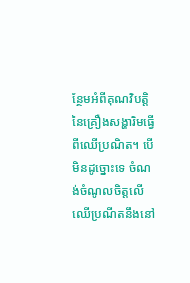ន្ថែមអំពីគុណវិបត្តិនៃគ្រឿងសង្ហារិមធ្វើពីឈើប្រណិត។ បើមិនដូច្នោះទេ ចំណង់ចំណូលចិត្តលើឈើប្រណីតនឹងនៅ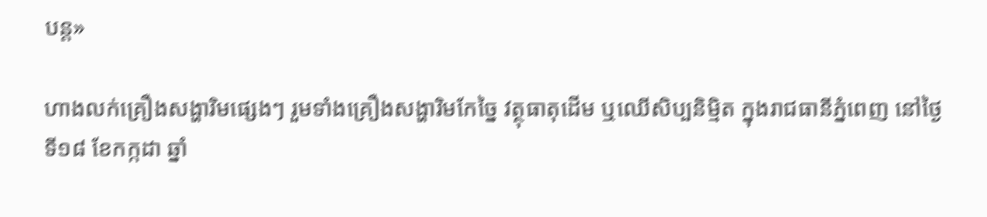បន្ត»

ហាងលក់គ្រឿងសង្ហារិមផ្សេងៗ រួមទាំងគ្រឿងសង្ហារិមកែច្នៃ វត្ថុធាតុដើម ឬឈើសិប្បនិម្មិត ក្នុងរាជធានីភ្នំពេញ នៅថ្ងៃទី១៨ ខែកក្កដា ឆ្នាំ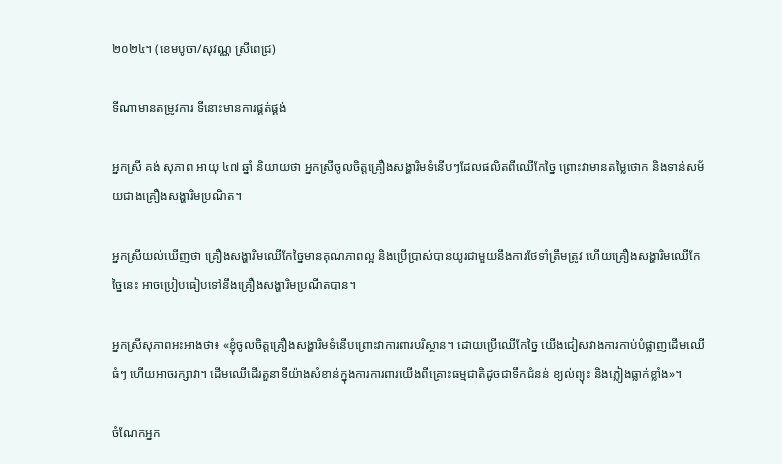២០២៤។ (ខេមបូចា/សុវណ្ណ ស្រីពេជ្រ)

ទីណាមានតម្រូវការ ទីនោះមានការផ្គត់ផ្គង់

អ្នកស្រី គង់ សុភាព អាយុ ៤៧ ឆ្នាំ និយាយថា អ្នកស្រីចូលចិត្តគ្រឿងសង្ហារិមទំនើបៗដែលផលិតពីឈើកែច្នៃ ព្រោះវាមានតម្លៃថោក និងទាន់សម័យជាងគ្រឿងសង្ហារិមប្រណិត។

អ្នកស្រីយល់ឃើញថា គ្រឿងសង្ហារិមឈើកែច្នៃមានគុណភាពល្អ និងប្រើប្រាស់បានយូរជាមួយនឹងការថែទាំត្រឹមត្រូវ ហើយគ្រឿងសង្ហារិមឈើកែច្នៃនេះ អាចប្រៀបធៀបទៅនឹងគ្រឿងសង្ហារិមប្រណីតបាន។

អ្នកស្រីសុភាពអះអាងថា៖ «ខ្ញុំចូលចិត្តគ្រឿងសង្ហារិមទំនើបព្រោះវាការពារបរិស្ថាន។ ដោយប្រើឈើកែច្នៃ យើងជៀសវាងការកាប់បំផ្លាញដើមឈើធំៗ ហើយអាចរក្សាវា។ ដើមឈើដើរតួនាទីយ៉ាងសំខាន់ក្នុងការការពារយើងពីគ្រោះធម្មជាតិដូចជាទឹកជំនន់ ខ្យល់ព្យុះ និងភ្លៀងធ្លាក់ខ្លាំង»។

ចំណែកអ្នក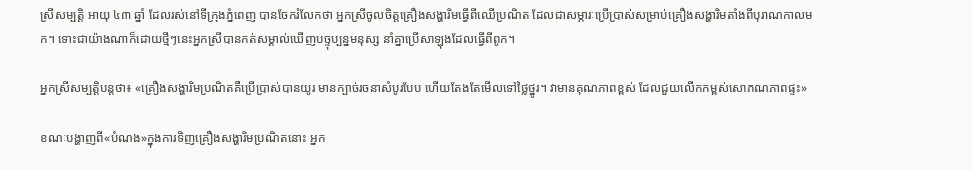ស្រីសម្បត្តិ អាយុ ៤៣ ឆ្នាំ ដែលរស់នៅទីក្រុងភ្នំពេញ បានចែករំលែកថា អ្នកស្រីចូលចិត្តគ្រឿងសង្ហារិមធ្វើពីឈើប្រណិត ដែលជាសម្ភារៈប្រើប្រាស់សម្រាប់គ្រឿងសង្ហារិមតាំងពីបុរាណកាលមក។ ទោះជាយ៉ាងណាក៏ដោយថ្មីៗនេះអ្នកស្រីបានកត់សម្គាល់ឃើញបច្ទុប្បន្នមនុស្ស នាំគ្នាប្រើសាឡុងដែលធ្វើពីពូក។

អ្នកស្រីសម្បត្តិបន្តថា៖ «គ្រឿងសង្ហារិមប្រណិតគឺប្រើប្រាស់បានយូរ មានក្បាច់រចនាសំបូរបែប ហើយតែងតែមើលទៅថ្លៃថ្នូរ។ វាមានគុណភាពខ្ពស់ ដែលជួយលើកកម្ពស់សោភណភាពផ្ទះ»

ខណៈបង្ហាញពី«បំណង»ក្នុងការទិញគ្រឿងសង្ហារិមប្រណិតនោះ អ្នក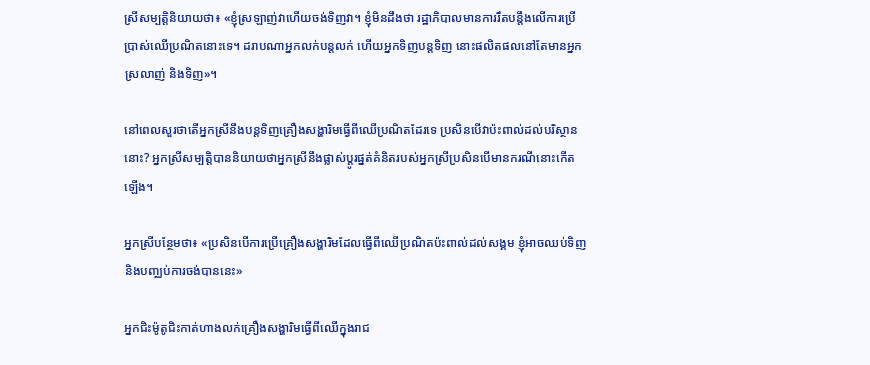ស្រីសម្បត្តិនិយាយថា៖ «ខ្ញុំស្រឡាញ់វាហើយចង់ទិញវា។ ខ្ញុំមិនដឹងថា រដ្ឋាភិបាលមានការរឹតបន្តឹងលើការប្រើប្រាស់ឈើប្រណិតនោះទេ។ ដរាបណាអ្នកលក់បន្តលក់ ហើយអ្នកទិញបន្តទិញ នោះផលិតផលនៅតែមានអ្នកស្រលាញ់ និងទិញ»។

នៅពេលសួរថាតើអ្នកស្រីនឹងបន្តទិញគ្រឿងសង្ហារិមធ្វើពីឈើប្រណិតដែរទេ ប្រសិនបើវាប៉ះពាល់ដល់បរិស្ថាននោះ? អ្នកស្រីសម្បត្តិបាននិយាយថាអ្នកស្រីនឹងផ្លាស់ប្តូរផ្នត់គំនិតរបស់អ្នកស្រីប្រសិនបើមានករណីនោះកើតឡើង។

អ្នកស្រីបន្ថែមថា៖ «ប្រសិនបើការប្រើគ្រឿងសង្ហារិមដែលធ្វើពីឈើប្រណិតប៉ះពាល់ដល់សង្គម ខ្ញុំអាចឈប់ទិញនិងបញ្ឈប់ការចង់បាននេះ»

អ្នកជិះម៉ូតូជិះកាត់ហាងលក់គ្រឿងសង្ហារិមធ្វើពីឈើក្នុងរាជ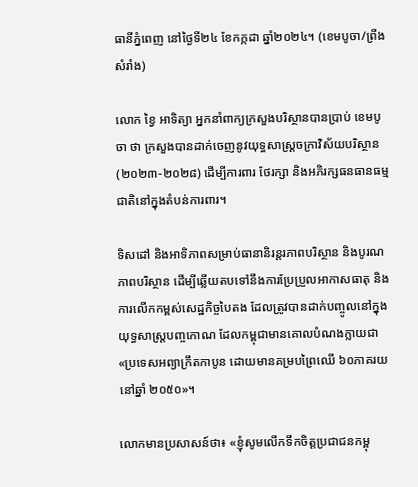ធានីភ្នំពេញ នៅថ្ងៃទី២៤ ខែកក្កដា ឆ្នាំ២០២៤។ (ខេមបូចា/ព្រីង សំរាំង)

លោក ខ្វៃ អាទិត្យា អ្នកនាំពាក្យក្រសួងបរិស្ថានបានប្រាប់ ខេមបូចា ថា ក្រសួងបានដាក់ចេញនូវយុទ្ធសាស្ត្រចក្រាវិស័យបរិស្ថាន (២០២៣-២០២៨) ដើម្បីការពារ ថែរក្សា និងអភិរក្សធនធានធម្មជាតិនៅក្នុងតំបន់ការពារ។

ទិសដៅ និងអាទិភាពសម្រាប់ធានានិរន្តរភាពបរិស្ថាន និងបូរណភាពបរិស្ថាន ដើម្បីឆ្លើយតបទៅនឹងការប្រែប្រួលអាកាសធាតុ និងការលើកកម្ពស់សេដ្ឋកិច្ចបៃតង ដែលត្រូវបានដាក់បញ្ចូលនៅក្នុងយុទ្ធសាស្ត្របញ្ចកោណ ដែលកម្ពុជាមានគោលបំណងក្លាយជា «ប្រទេសអព្យាក្រឹតកាបូន ដោយមានគម្របព្រៃឈើ ៦០ភាគរយ នៅឆ្នាំ ២០៥០»។

លោកមានប្រសាសន៍ថា៖ «ខ្ញុំសូមលើកទឹកចិត្តប្រជាជនកម្ពុ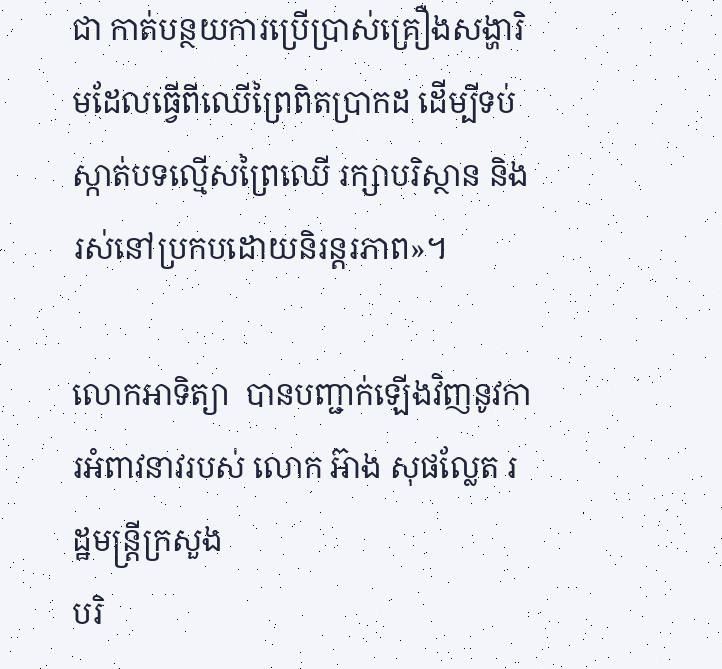ជា កាត់បន្ថយការប្រើប្រាស់គ្រឿងសង្ហារិមដែលធ្វើពីឈើព្រៃពិតប្រាកដ ដើម្បីទប់ស្កាត់បទល្មើសព្រៃឈើ រក្សាបរិស្ថាន និងរស់នៅប្រកបដោយនិរន្តរភាព»។

លោកអាទិត្យា  បានបញ្ជាក់ឡើងវិញនូវការអំពាវនាវរបស់ លោក អ៊ាង សុផល្លែត រដ្ឋមន្ត្រីក្រសួង
បរិ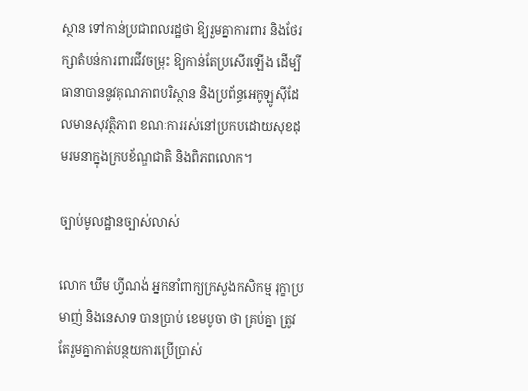ស្ថាន ទៅកាន់ប្រជាពលរដ្ឋថា ឱ្យរួមគ្នាការពារ និងថែរក្សាតំបន់ការពារជីវចម្រុះ ឱ្យកាន់តែប្រសើរឡើង ដើម្បីធានាបាននូវគុណភាពបរិស្ថាន និងប្រព័ន្ធអេកូឡូស៊ីដែលមានសុវត្ថិភាព ខណៈការរស់នៅប្រកបដោយសុខដុមរមនាក្នុងក្របខ័ណ្ឌជាតិ និងពិភពលោក។

ច្បាប់មូលដ្ឋានច្បាស់លាស់

លោក ឃឹម ហ្វីណង់ អ្នកនាំពាក្យក្រសួងកសិកម្ម រុក្ខាប្រមាញ់ និងនេសាទ បានប្រាប់ ខេមបូចា ថា គ្រប់គ្នា ត្រូវតែរួមគ្នាកាត់បន្ថយការប្រើប្រាស់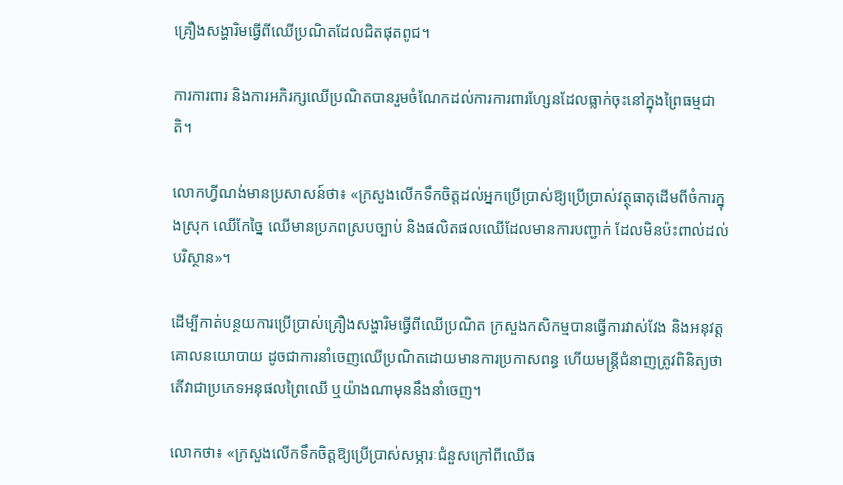គ្រឿងសង្ហារិមធ្វើពីឈើប្រណិតដែលជិតផុតពូជ។

ការការពារ និងការអភិរក្សឈើប្រណិតបានរួមចំណែកដល់ការការពារហ្សែនដែលធ្លាក់ចុះនៅក្នុងព្រៃធម្មជាតិ។

លោកហ្វីណង់មានប្រសាសន៍ថា៖ «ក្រសួងលើកទឹកចិត្តដល់អ្នកប្រើប្រាស់ឱ្យប្រើប្រាស់វត្ថុធាតុដើមពីចំការក្នុងស្រុក ឈើកែច្នៃ ឈើមានប្រភពស្របច្បាប់ និងផលិតផលឈើដែលមានការបញ្ជាក់ ដែលមិនប៉ះពាល់ដល់បរិស្ថាន»។

ដើម្បីកាត់បន្ថយការប្រើប្រាស់គ្រឿងសង្ហារិមធ្វើពីឈើប្រណិត ក្រសួងកសិកម្មបានធ្វើការវាស់វែង និងអនុវត្តគោលនយោបាយ ដូចជាការនាំចេញឈើប្រណិតដោយមានការប្រកាសពន្ធ ហើយមន្ត្រីជំនាញត្រូវពិនិត្យថាតើវាជាប្រភេទអនុផលព្រៃឈើ ឬយ៉ាងណាមុននឹងនាំចេញ។

លោកថា៖ «ក្រសួងលើកទឹកចិត្តឱ្យប្រើប្រាស់សម្ភារៈជំនួសក្រៅពីឈើធ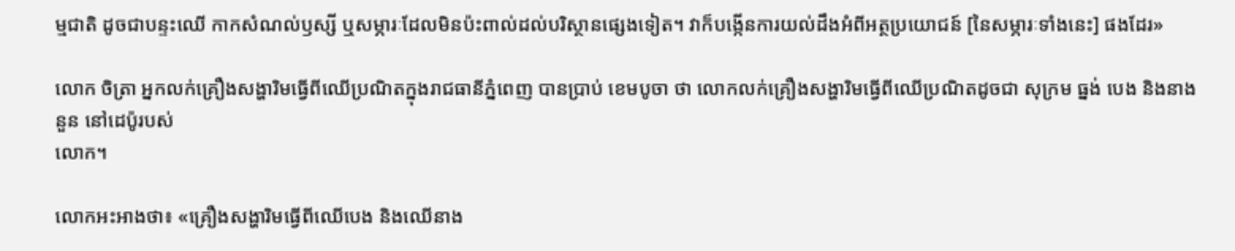ម្មជាតិ ដូចជាបន្ទះឈើ កាកសំណល់ឫស្សី ឬសម្ភារៈដែលមិនប៉ះពាល់ដល់បរិស្ថានផ្សេងទៀត។ វាក៏បង្កើនការយល់ដឹងអំពីអត្ថប្រយោជន៍ [នៃសម្ភារៈទាំងនេះ] ផងដែរ»

លោក ចិត្រា អ្នកលក់គ្រឿងសង្ហារិមធ្វើពីឈើប្រណិតក្នុងរាជធានីភ្នំពេញ បានប្រាប់ ខេមបូចា ថា លោកលក់គ្រឿងសង្ហារិមធ្វើពីឈើប្រណិតដូចជា សុក្រម ធ្នង់ បេង និងនាងនួន នៅដេប៉ូរបស់
លោក។

លោកអះអាងថា៖ «គ្រឿងសង្ហារិមធ្វើពីឈើបេង និងឈើនាង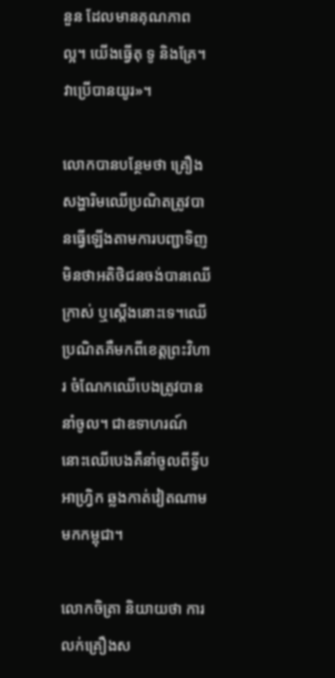នួន ដែលមានគុណភាពល្អ។ យើងធ្វើតុ ទូ និងគ្រែ។ វាប្រើបានយូរ»។

លោកបានបន្ថែមថា គ្រឿងសង្ហារិមឈើប្រណិតត្រូវបានធ្វើឡើងតាមការបញ្ជាទិញ មិនថាអតិថិជនចង់បានឈើក្រាស់ ឬស្តើងនោះទេ។ឈើប្រណិតគឺមកពីខេត្តព្រះវិហារ ចំណែកឈើបេងត្រូវបាននាំចូល។ ជាឧទាហរណ៍នោះឈើបេងគឺនាំចូលពីទ្វីបអាហ្រ្វិក ឆ្លងកាត់វៀតណាមមកកម្ពុជា។

លោកចិត្រា និយាយថា ការលក់គ្រឿងស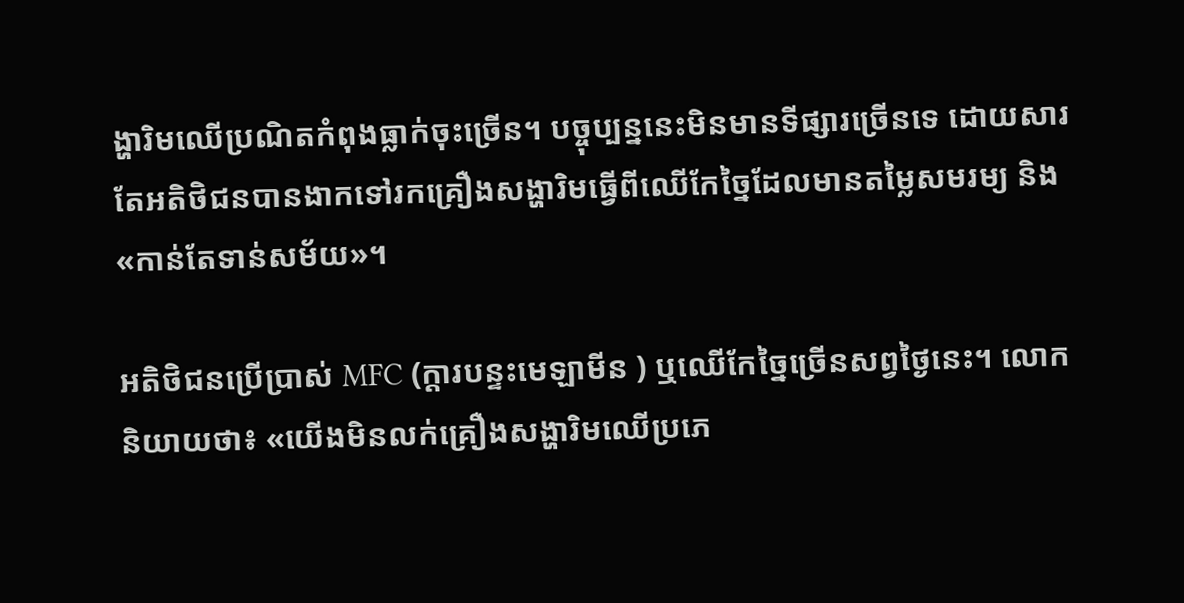ង្ហារិមឈើប្រណិតកំពុងធ្លាក់ចុះច្រើន។ បច្ចុប្បន្ននេះមិនមានទីផ្សារច្រើនទេ ដោយសារតែអតិថិជនបានងាកទៅរកគ្រឿងសង្ហារិមធ្វើពីឈើកែច្នៃដែលមានតម្លៃសមរម្យ និង «កាន់តែទាន់សម័យ»។

អតិថិជនប្រើប្រាស់ MFC (ក្តារបន្ទះមេឡាមីន ) ឬឈើកែច្នៃច្រើនសព្វថ្ងៃនេះ។ លោកនិយាយថា៖ «យើងមិនលក់គ្រឿងសង្ហារិមឈើប្រភេ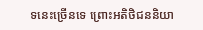ទនេះច្រើនទេ ព្រោះអតិថិជននិយា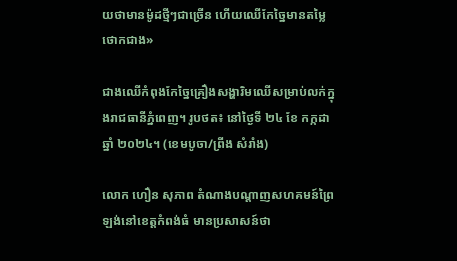យថាមានម៉ូដថ្មីៗជាច្រើន ហើយឈើកែច្នៃមានតម្លៃថោកជាង»

ជាងឈើកំពុងកែច្នៃគ្រឿងសង្ហារិមឈើសម្រាប់លក់ក្នុងរាជធានីភ្នំពេញ។ រូបថត៖ នៅថ្ងៃទី ២៤ ខែ កក្កដា ឆ្នាំ ២០២៤។ (ខេមបូចា/ព្រីង សំរាំង)

លោក ហឿន សុភាព តំណាងបណ្តាញសហគមន៍ព្រៃឡង់នៅខេត្តកំពង់ធំ មានប្រសាសន៍ថា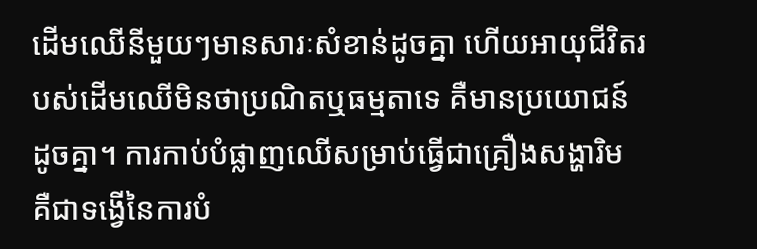ដើមឈើនីមួយៗមានសារៈសំខាន់ដូចគ្នា ហើយអាយុជីវិតរបស់ដើមឈើមិនថាប្រណិតឬធម្មតាទេ គឺមានប្រយោជន៍ដូចគ្នា។ ការកាប់បំផ្លាញឈើសម្រាប់ធ្វើជាគ្រឿងសង្ហារិម គឺជាទង្វើនៃការបំ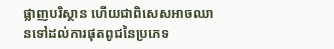ផ្លាញបរិស្ថាន ហើយជាពិសេសអាចឈានទៅដល់ការផុតពូជនៃប្រភេទ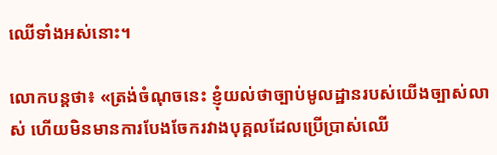ឈើទាំងអស់នោះ។

លោកបន្តថា៖ «ត្រង់ចំណុចនេះ ខ្ញុំយល់ថាច្បាប់មូលដ្ឋានរបស់យើងច្បាស់លាស់ ហើយមិនមានការបែងចែករវាងបុគ្គលដែលប្រើប្រាស់ឈើ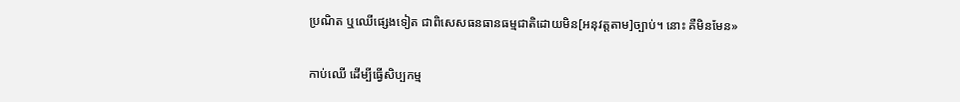ប្រណិត ឬឈើផ្សេងទៀត ជាពិសេសធនធានធម្មជាតិដោយមិន[អនុវត្តតាម]ច្បាប់។ នោះ គឺមិនមែន»

កាប់ឈើ ដើម្បីធ្វើសិប្បកម្ម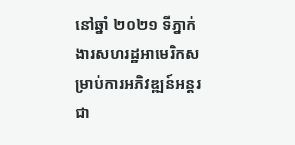នៅឆ្នាំ ២០២១ ទីភ្នាក់ងារសហរដ្ឋអាមេរិកសម្រាប់ការអភិវឌ្ឍន៍អន្តរជា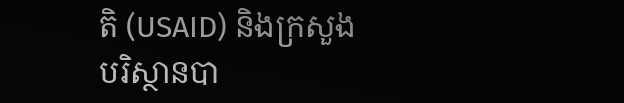តិ (USAID) និងក្រសួង
បរិស្ថានបា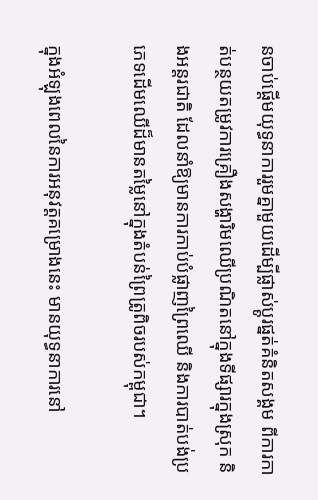នចាប់ផ្តើមយុទ្ធនាការរួមគ្នាមួយដើម្បីផ្លាស់ប្តូរផ្នត់គំនិតសង្គម ពីការកាត់បន្ថយតម្រូវការគ្រឿងសង្ហារិមឈើប្រណិតនៅក្នុងទីផ្សារក្នុងស្រុក និងអន្តរជាតិ ដែលនាំឱ្យមានការកាប់បំផ្លាញព្រៃឈើ និងការបាត់បង់ប្រភេទដើមឈើដ៏មានតម្លៃនៅក្នុងតំបន់ព្រៃត្រូពិចរបស់កម្ពុជា។

ក្នុងអំឡុងពេលនៃការអនុវត្តគម្រោងនេះ មានយុទ្ធនាការនៅ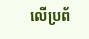លើប្រព័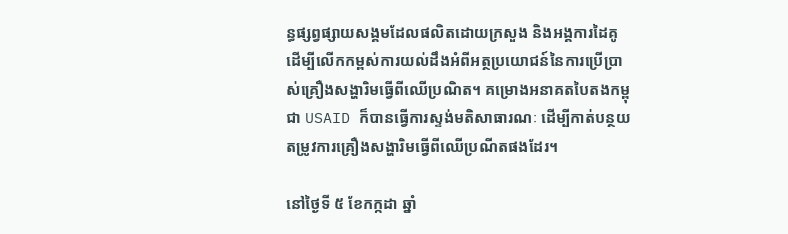ន្ធផ្សព្វផ្សាយសង្គមដែលផលិតដោយក្រសួង និងអង្គការដៃគូ ដើម្បីលើកកម្ពស់ការយល់ដឹងអំពីអត្ថប្រយោជន៍នៃការប្រើប្រាស់គ្រឿងសង្ហារិមធ្វើពីឈើប្រណិត។ គម្រោងអនាគតបៃតងកម្ពុជា USAID ក៏បានធ្វើការស្ទង់មតិសាធារណៈ ដើម្បីកាត់បន្ថយតម្រូវការគ្រឿងសង្ហារិមធ្វើពីឈើប្រណីតផងដែរ។

នៅថ្ងៃទី ៥ ខែកក្កដា ឆ្នាំ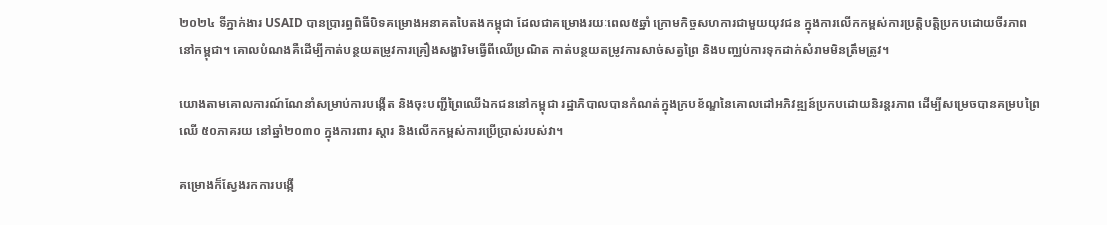២០២៤ ទីភ្នាក់ងារ USAID បានប្រារព្ធពិធីបិទគម្រោងអនាគតបៃតងកម្ពុជា ដែលជាគម្រោងរយៈពេល៥ឆ្នាំ ក្រោមកិច្ចសហការជាមួយយុវជន ក្នុងការលើកកម្ពស់ការប្រត្តិបត្តិប្រកបដោយចីរភាពនៅកម្ពុជា។ គោលបំណងគឺដើម្បីកាត់បន្ថយតម្រូវការគ្រឿងសង្ហារិមធ្វើពីឈើប្រណិត កាត់បន្ថយតម្រូវការសាច់សត្វព្រៃ និងបញ្ឈប់ការទុកដាក់សំរាមមិនត្រឹមត្រូវ។

យោងតាមគោលការណ៍ណែនាំសម្រាប់ការបង្កើត និងចុះបញ្ជីព្រៃឈើឯកជននៅកម្ពុជា រដ្ឋាភិបាលបានកំណត់ក្នុងក្របខ័ណ្ឌនៃគោលដៅអភិវឌ្ឍន៍ប្រកបដោយនិរន្តរភាព ដើម្បីសម្រេចបានគម្របព្រៃឈើ ៥០ភាគរយ នៅឆ្នាំ២០៣០ ក្នុងការពារ ស្តារ និងលើកកម្ពស់ការប្រើប្រាស់របស់វា។

គម្រោងក៏ស្វែងរកការបង្កើ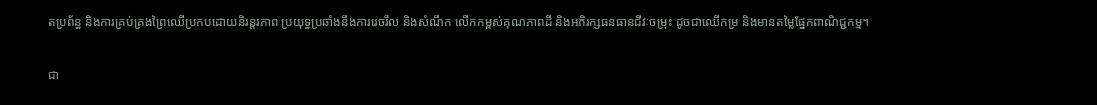តប្រព័ន្ធ និងការគ្រប់គ្រងព្រៃឈើប្រកបដោយនិរន្តរភាព ប្រយុទ្ធប្រឆាំងនឹងការរេចរឹល និងសំណឹក លើកកម្ពស់គុណភាពដី និងអភិរក្សធនធានជីវៈចម្រុះ ដូចជាឈើកម្រ និងមានតម្លៃផ្នែកពាណិជ្ជកម្ម។

ជា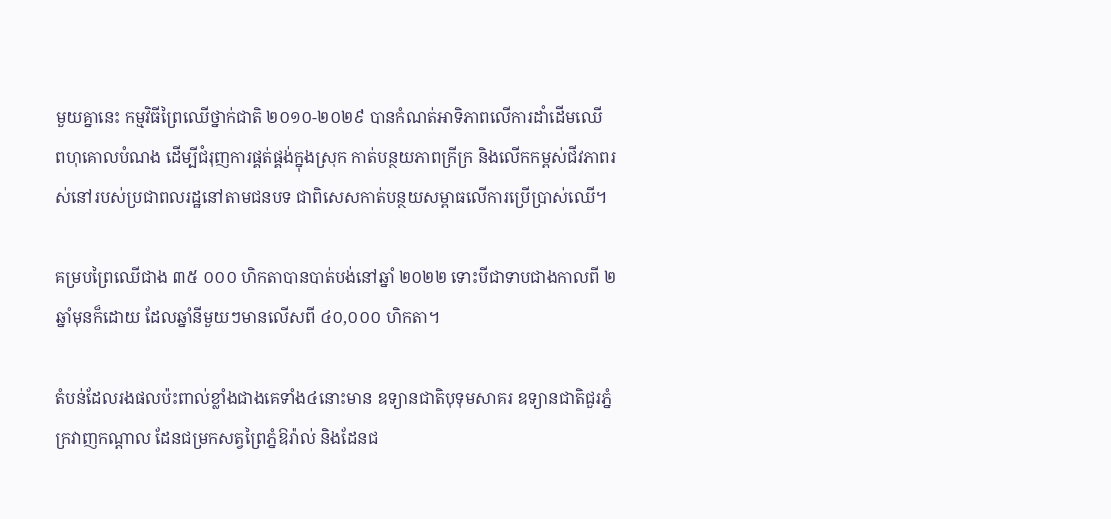មួយគ្នានេះ កម្មវិធីព្រៃឈើថ្នាក់ជាតិ ២០១០-២០២៩ បានកំណត់អាទិភាពលើការដាំដើមឈើ
ពហុគោលបំណង ដើម្បីជំរុញការផ្គត់ផ្គង់ក្នុងស្រុក កាត់បន្ថយភាពក្រីក្រ និងលើកកម្ពស់ជីវភាពរស់នៅរបស់ប្រជាពលរដ្ឋនៅតាមជនបទ ជាពិសេសកាត់បន្ថយសម្ពាធលើការប្រើប្រាស់ឈើ។

គម្របព្រៃឈើជាង ៣៥ ០០០ ហិកតាបានបាត់បង់នៅឆ្នាំ ២០២២ ទោះបីជាទាបជាងកាលពី ២ ឆ្នាំមុនក៏ដោយ ដែលឆ្នាំនីមួយៗមានលើសពី ៤០,០០០ ហិកតា។

តំបន់ដែលរងផលប៉ះពាល់ខ្លាំងជាងគេទាំង៤នោះមាន ឧទ្យានជាតិបុទុមសាគរ ឧទ្យានជាតិជួរភ្នំក្រវាញកណ្តាល ដែនជម្រកសត្វព្រៃភ្នំឱរ៉ាល់ និងដែនជ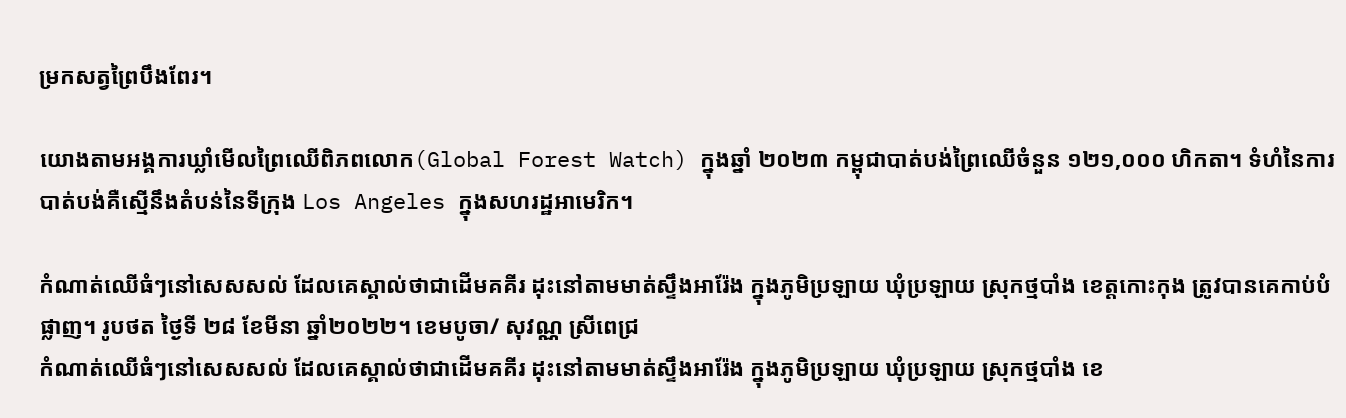ម្រកសត្វព្រៃបឹងពែរ។

យោងតាមអង្គការឃ្លាំមើលព្រៃឈើពិភពលោក(Global Forest Watch) ក្នុងឆ្នាំ ២០២៣ កម្ពុជាបាត់បង់ព្រៃឈើចំនួន ១២១,០០០ ហិកតា។ ទំហំនៃការបាត់បង់គឺស្មើនឹងតំបន់នៃទីក្រុង Los Angeles ក្នុងសហរដ្ឋអាមេរិក។

កំណាត់ឈើធំៗនៅសេសសល់ ដែលគេស្គាល់ថាជាដើមគគីរ ដុះនៅតាមមាត់ស្ទឹងអារ៉ែង ក្នុងភូមិប្រឡាយ ឃុំប្រឡាយ ស្រុកថ្មបាំង ខេត្តកោះកុង ត្រូវបានគេកាប់បំផ្លាញ។ រូបថត ថ្ងៃទី ២៨ ខែមីនា ឆ្នាំ២០២២។ ខេមបូចា/ សុវណ្ណ ស្រីពេជ្រ
កំណាត់ឈើធំៗនៅសេសសល់ ដែលគេស្គាល់ថាជាដើមគគីរ ដុះនៅតាមមាត់ស្ទឹងអារ៉ែង ក្នុងភូមិប្រឡាយ ឃុំប្រឡាយ ស្រុកថ្មបាំង ខេ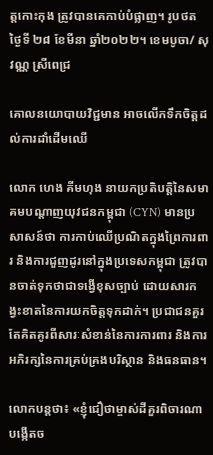ត្តកោះកុង ត្រូវបានគេកាប់បំផ្លាញ។ រូបថត ថ្ងៃទី ២៨ ខែមីនា ឆ្នាំ២០២២។ ខេមបូចា/ សុវណ្ណ ស្រីពេជ្រ

គោលនយោបាយវិជ្ជមាន អាចលើកទឹកចិត្តដល់ការដាំដើមឈើ

លោក ហេង គីមហុង នាយកប្រតិបត្តិនៃសមាគមបណ្ដាញយុវជនកម្ពុជា (CYN) មានប្រសាសន៍ថា ការកាប់ឈើប្រណិតក្នុងព្រៃការពារ និងការជួញដូរនៅក្នុងប្រទេសកម្ពុជា ត្រូវបានចាត់ទុកថាជាទង្វើខុសច្បាប់ ដោយសារកង្វះខាតនៃការយកចិត្តទុកដាក់។ ប្រជាជនគួរតែគិតគូរពីសារៈសំខាន់នៃការការពារ និងការអភិរក្សនៃការគ្រប់គ្រងបរិស្ថាន និងធនធាន។

លោកបន្តថា៖ «ខ្ញុំជឿថាម្ចាស់ដីគួរពិចារណាបង្កើតច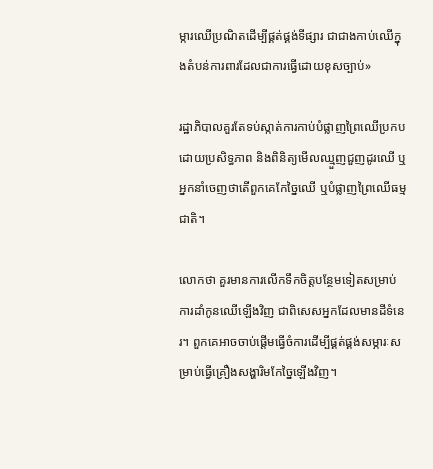ម្ការឈើប្រណិតដើម្បីផ្គត់ផ្គង់ទីផ្សារ ជាជាងកាប់ឈើក្នុងតំបន់ការពារដែលជាការធ្វើដោយខុសច្បាប់»

រដ្ឋាភិបាលគួរតែទប់ស្កាត់ការកាប់បំផ្លាញព្រៃឈើប្រកបដោយប្រសិទ្ធភាព និងពិនិត្យមើលឈ្មួញជួញដូរឈើ ឬអ្នកនាំចេញថាតើពួកគេកែច្នៃឈើ ឬបំផ្លាញព្រៃឈើធម្មជាតិ។

លោកថា គួរមានការលើកទឹកចិត្តបន្ថែមទៀតសម្រាប់ការដាំកូនឈើឡើងវិញ ជាពិសេសអ្នកដែលមានដីទំនេរ។ ពួកគេអាចចាប់ផ្តើមធ្វើចំការដើម្បីផ្គត់ផ្គង់សម្ភារៈសម្រាប់ធ្វើគ្រឿងសង្ហារិមកែច្នៃឡើងវិញ។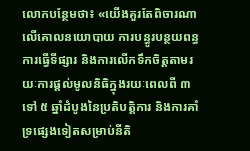លោកបន្ថែមថា៖ «យើងគួរតែពិចារណាលើគោលនយោបាយ ការបន្ធូរបន្ថយពន្ធ ការធ្វើទីផ្សារ និងការលើកទឹកចិត្តតាមរយៈការផ្តល់មូលនិធិក្នុងរយៈពេលពី ៣ ទៅ ៥ ឆ្នាំដំបូងនៃប្រតិបត្តិការ និងការគាំទ្រផ្សេងទៀតសម្រាប់នីតិ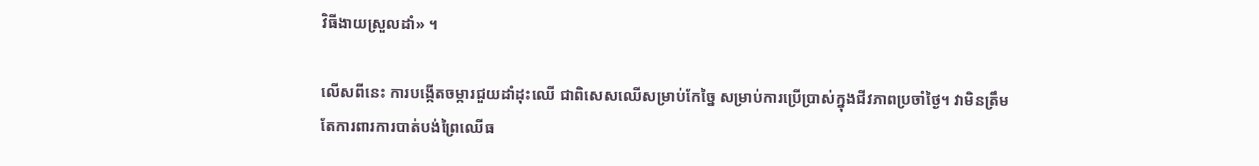វិធីងាយស្រួលដាំ» ។

លើសពីនេះ ការបង្កើតចម្ការជួយដាំដុះឈើ ជាពិសេសឈើសម្រាប់កែច្នៃ សម្រាប់ការប្រើប្រាស់ក្នុងជីវភាពប្រចាំថ្ងៃ។ វាមិនត្រឹមតែការពារការបាត់បង់ព្រៃឈើធ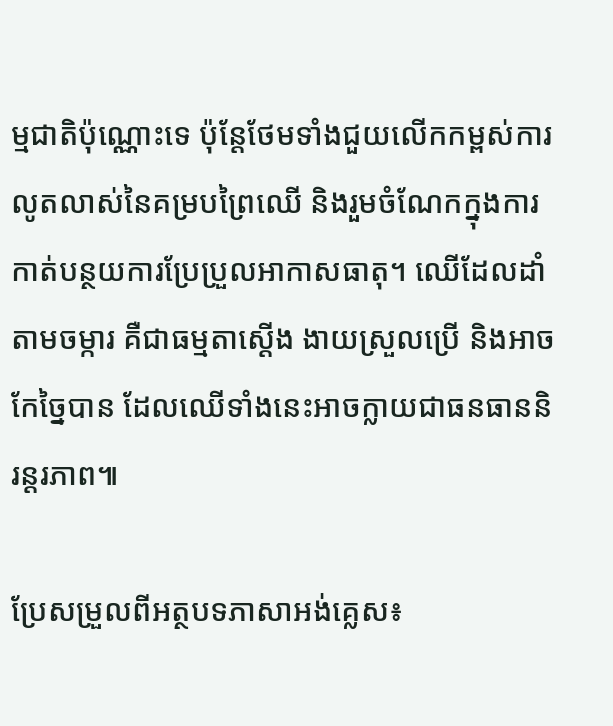ម្មជាតិប៉ុណ្ណោះទេ ប៉ុន្តែថែមទាំងជួយលើកកម្ពស់ការលូតលាស់នៃគម្របព្រៃឈើ និងរួមចំណែកក្នុងការកាត់បន្ថយការប្រែប្រួលអាកាសធាតុ។ ឈើដែលដាំតាមចម្ការ គឺជាធម្មតាស្តើង ងាយស្រួលប្រើ និងអាចកែច្នៃបាន ដែលឈើទាំងនេះអាចក្លាយជាធនធាននិរន្តរភាព៕

ប្រែសម្រួលពីអត្ថបទភាសាអង់គ្លេស៖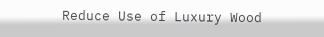Reduce Use of Luxury Wood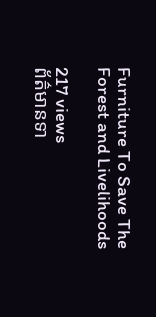Furniture To Save The Forest and Livelihoods

217 views
ព័ត៌មានទា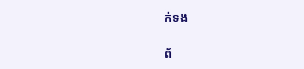ក់ទង

ព័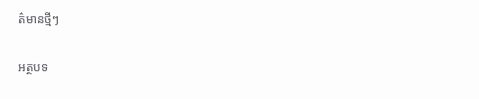ត៌មានថ្មីៗ

អត្ថបទ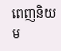ពេញនិយម